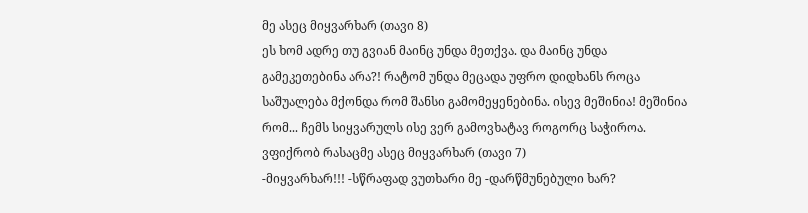მე ასეც მიყვარხარ (თავი 8)
ეს ხომ ადრე თუ გვიან მაინც უნდა მეთქვა. და მაინც უნდა გამეკეთებინა არა?! რატომ უნდა მეცადა უფრო დიდხანს როცა საშუალება მქონდა რომ შანსი გამომეყენებინა. ისევ მეშინია! მეშინია რომ... ჩემს სიყვარულს ისე ვერ გამოვხატავ როგორც საჭიროა. ვფიქრობ რასაცმე ასეც მიყვარხარ (თავი 7)
-მიყვარხარ!!! -სწრაფად ვუთხარი მე -დარწმუნებული ხარ?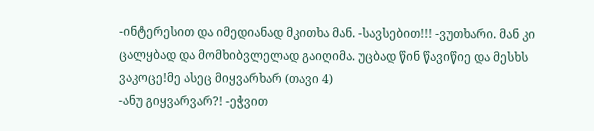-ინტერესით და იმედიანად მკითხა მან. -სავსებით!!! -ვუთხარი. მან კი ცალყბად და მომხიბვლელად გაიღიმა. უცბად წინ წავიწიე და მესხს ვაკოცე!მე ასეც მიყვარხარ (თავი 4)
-ანუ გიყვარვარ?! -ეჭვით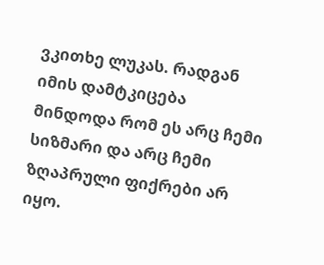ვკითხე ლუკას. რადგან იმის დამტკიცება მინდოდა რომ ეს არც ჩემი სიზმარი და არც ჩემი ზღაპრული ფიქრები არ იყო.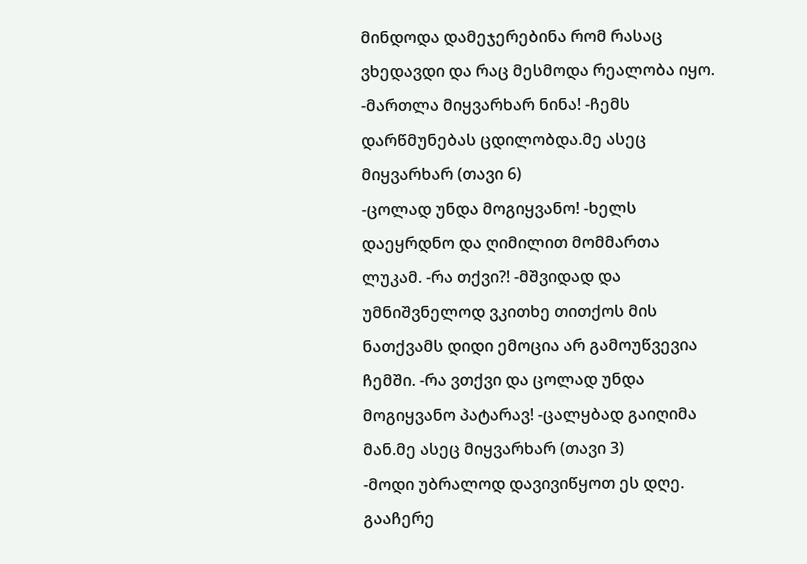მინდოდა დამეჯერებინა რომ რასაც ვხედავდი და რაც მესმოდა რეალობა იყო. -მართლა მიყვარხარ ნინა! -ჩემს დარწმუნებას ცდილობდა.მე ასეც მიყვარხარ (თავი 6)
-ცოლად უნდა მოგიყვანო! -ხელს დაეყრდნო და ღიმილით მომმართა ლუკამ. -რა თქვი?! -მშვიდად და უმნიშვნელოდ ვკითხე თითქოს მის ნათქვამს დიდი ემოცია არ გამოუწვევია ჩემში. -რა ვთქვი და ცოლად უნდა მოგიყვანო პატარავ! -ცალყბად გაიღიმა მან.მე ასეც მიყვარხარ (თავი 3)
-მოდი უბრალოდ დავივიწყოთ ეს დღე. გააჩერე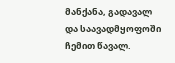მანქანა, გადავალ და საავადმყოფოში ჩემით წავალ.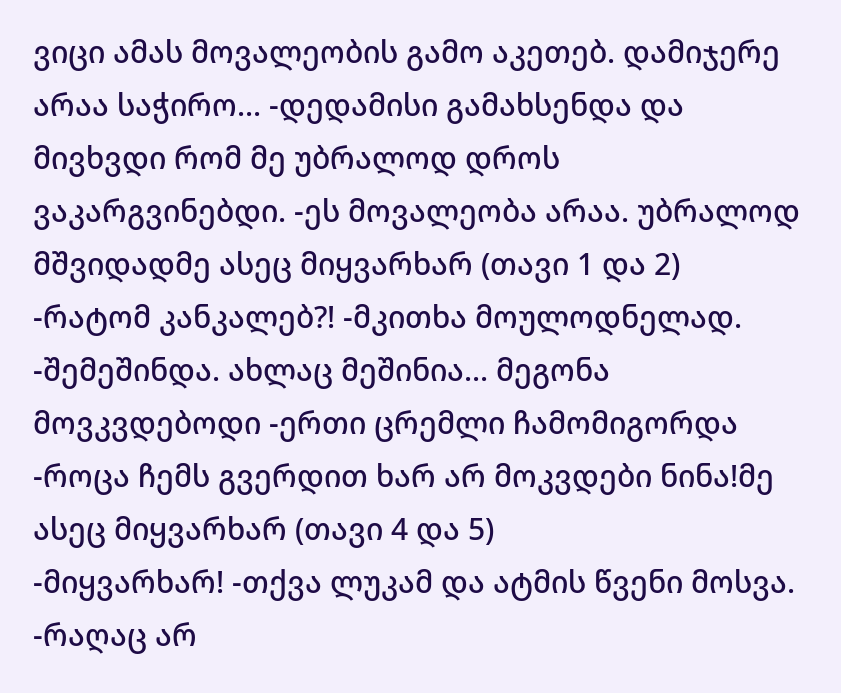ვიცი ამას მოვალეობის გამო აკეთებ. დამიჯერე არაა საჭირო... -დედამისი გამახსენდა და მივხვდი რომ მე უბრალოდ დროს ვაკარგვინებდი. -ეს მოვალეობა არაა. უბრალოდ მშვიდადმე ასეც მიყვარხარ (თავი 1 და 2)
-რატომ კანკალებ?! -მკითხა მოულოდნელად. -შემეშინდა. ახლაც მეშინია... მეგონა მოვკვდებოდი -ერთი ცრემლი ჩამომიგორდა -როცა ჩემს გვერდით ხარ არ მოკვდები ნინა!მე ასეც მიყვარხარ (თავი 4 და 5)
-მიყვარხარ! -თქვა ლუკამ და ატმის წვენი მოსვა. -რაღაც არ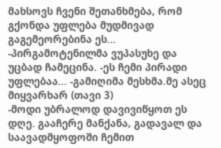მახსოვს ჩვენი შეთანხმება, რომ გქონდა უფლება მუდმივად გაგემეორებინა ეს... -პირგამოტენილმა ვუპასუხე და უცბად ჩამეცინა. -ეს ჩემი პირადი უფლებაა... -გამიღიმა მესხმა.მე ასეც მიყვარხარ (თავი 3)
-მოდი უბრალოდ დავივიწყოთ ეს დღე. გააჩერე მანქანა, გადავალ და საავადმყოფოში ჩემით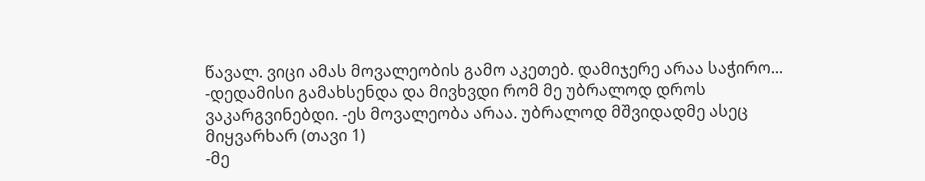წავალ. ვიცი ამას მოვალეობის გამო აკეთებ. დამიჯერე არაა საჭირო... -დედამისი გამახსენდა და მივხვდი რომ მე უბრალოდ დროს ვაკარგვინებდი. -ეს მოვალეობა არაა. უბრალოდ მშვიდადმე ასეც მიყვარხარ (თავი 1)
-მე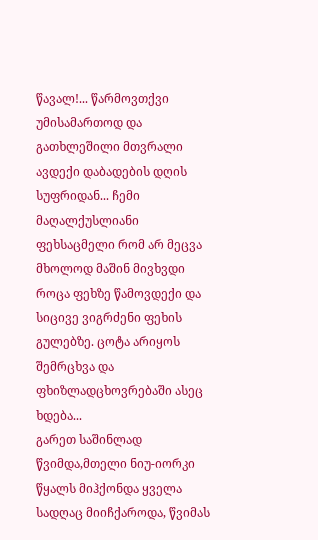წავალ!... წარმოვთქვი უმისამართოდ და გათხლეშილი მთვრალი ავდექი დაბადების დღის სუფრიდან... ჩემი მაღალქუსლიანი ფეხსაცმელი რომ არ მეცვა მხოლოდ მაშინ მივხვდი როცა ფეხზე წამოვდექი და სიცივე ვიგრძენი ფეხის გულებზე. ცოტა არიყოს შემრცხვა და ფხიზლადცხოვრებაში ასეც ხდება...
გარეთ საშინლად წვიმდა,მთელი ნიუ-იორკი წყალს მიჰქონდა ყველა სადღაც მიიჩქაროდა, წვიმას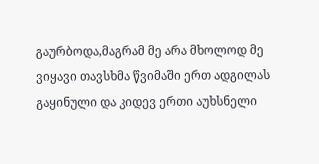გაურბოდა,მაგრამ მე არა მხოლოდ მე ვიყავი თავსხმა წვიმაში ერთ ადგილას გაყინული და კიდევ ერთი აუხსნელი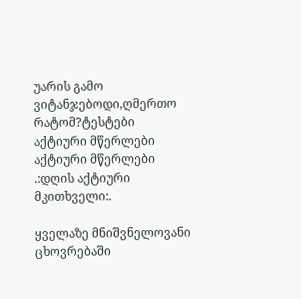უარის გამო ვიტანჯებოდი,ღმერთო რატომ?ტესტები
აქტიური მწერლები
აქტიური მწერლები
.:დღის აქტიური მკითხველი:.

ყველაზე მნიშვნელოვანი ცხოვრებაში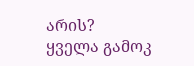არის?
ყველა გამოკ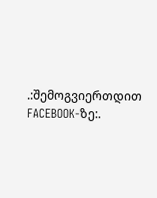.:შემოგვიერთდით FACEBOOK-ზე:.